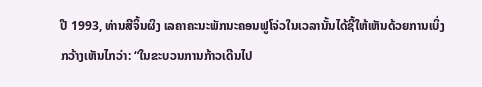ປີ 1993, ທ່ານສີຈິ້ນຜິງ ເລຄາຄະນະພັກນະຄອນຟູໂຈ່ວໃນເວລານັ້ນໄດ້ຊີ້ໃຫ້ເຫັນດ້ວຍການເບິ່ງກວ້າງເຫັນໄກວ່າ: “ໃນຂະບວນການກ້າວເດີນໄປ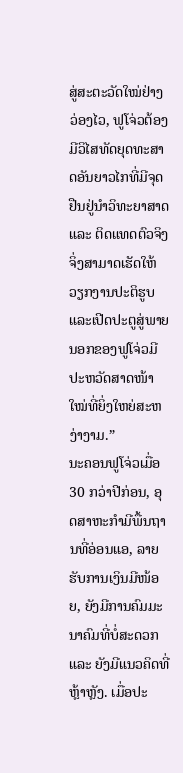ສູ່ສະຕະວັດໃໝ່ຢ່າງວ່ອງໄວ, ຟູໂຈ່ວຕ້ອງມີວິໄສທັດຍຸດທະສາດອັນຍາວໄກທີ່ມີຈຸດຢືນຢູ່ນຳວິທະຍາສາດ ແລະ ຕິດແທດຕົວຈິງ ຈິ່ງສາມາດເຮັດໃຫ້ວຽກງານປະຕິຮູບແລະເປີດປະຕູສູ່ພາຍນອກຂອງຟູໂຈ່ວມີປະຫວັດສາດໜ້າໃໝ່ທີ່ຍິ່ງໃຫຍ່ສະຫງ່າງາມ.”
ນະຄອນຟູໂຈ່ວເມື່ອ 30 ກວ່າປີກ່ອນ, ອຸດສາຫະກຳມີພື້ນຖານທີ່ອ່ອນແອ, ລາຍຮັບການເງິນມີໜ້ອຍ, ຍັງມີການຄົມມະນາຄົມທີ່ບໍ່ສະດວກ ແລະ ຍັງມີແນວຄິດທີ່ຫຼ້າຫຼັງ. ເມື່ອປະ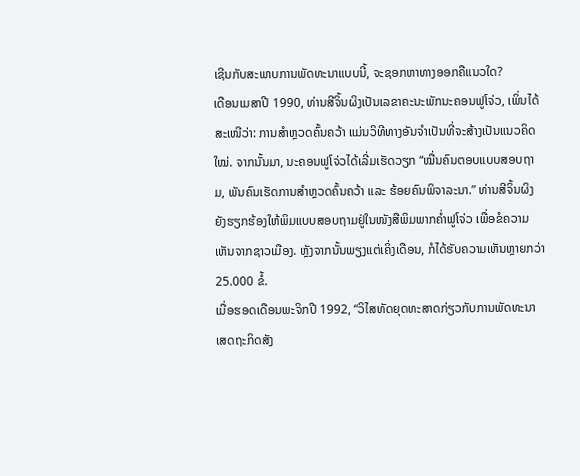ເຊີນກັບສະພາບການພັດທະນາແບບນີ້, ຈະຊອກຫາທາງອອກຄືແນວໃດ?
ເດືອນເມສາປີ 1990, ທ່ານສີຈິ້ນຜິງເປັນເລຂາຄະນະພັກນະຄອນຟູໂຈ່ວ, ເພິ່ນໄດ້ສະເໜີວ່າ: ການສຳຫຼວດຄົ້ນຄວ້າ ແມ່ນວິທີທາງອັນຈຳເປັນທີ່ຈະສ້າງເປັນແນວຄິດໃໝ່. ຈາກນັ້ນມາ, ນະຄອນຟູໂຈ່ວໄດ້ເລີ່ມເຮັດວຽກ “ໝື່ນຄົນຕອບແບບສອບຖາມ, ພັນຄົນເຮັດການສຳຫຼວດຄົ້ນຄວ້າ ແລະ ຮ້ອຍຄົນພິຈາລະນາ.” ທ່ານສີຈິ້ນຜິງຍັງຮຽກຮ້ອງໃຫ້ພິມແບບສອບຖາມຢູ່ໃນໜັງສືພິມພາກຄ່ຳຟູໂຈ່ວ ເພື່ອຂໍຄວາມເຫັນຈາກຊາວເມືອງ. ຫຼັງຈາກນັ້ນພຽງແຕ່ເຄິ່ງເດືອນ, ກໍໄດ້ຮັບຄວາມເຫັນຫຼາຍກວ່າ 25.000 ຂໍ້.
ເມື່ອຮອດເດືອນພະຈິກປີ 1992, “ວິໄສທັດຍຸດທະສາດກ່ຽວກັບການພັດທະນາເສດຖະກິດສັງ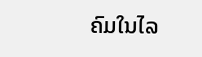ຄົມໃນໄລ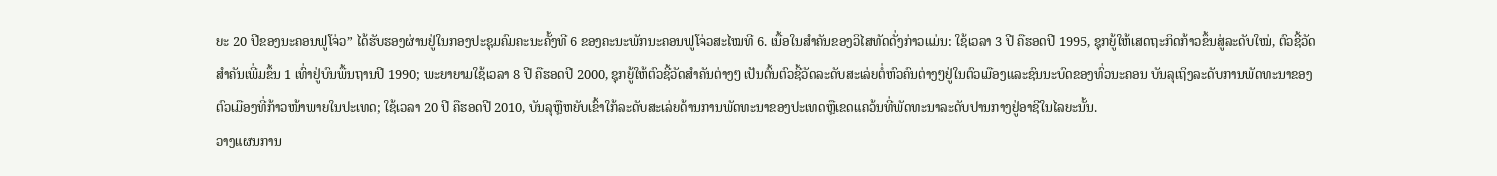ຍະ 20 ປີຂອງນະຄອນຟູໂຈ່ວ” ໄດ້ຮັບຮອງຜ່ານຢູ່ໃນກອງປະຊຸມຄົມຄະນະຄັ້ງທີ 6 ຂອງຄະນະພັກນະຄອນຟູໂຈ່ວສະໄໝທີ 6. ເນື້ອໃນສຳຄັນຂອງວິໄສທັດດັ່ງກ່າວແມ່ນ: ໃຊ້ເວລາ 3 ປີ ຄືຮອດປີ 1995, ຊຸກຍູ້ໃຫ້ເສດຖະກິດກ້າວຂຶ້ນສູ່ລະດັບໃໝ່, ຕົວຊີ້ວັດສຳຄັນເພີ່ມຂຶ້ນ 1 ເທົ່າຢູ່ບົນພື້ນຖານປີ 1990; ພະຍາຍາມໃຊ້ເວລາ 8 ປີ ຄືຮອດປີ 2000, ຊຸກຍູ້ໃຫ້ຕົວຊີ້ວັດສຳຄັນຕ່າງໆ ເປັນຕົ້ນຕົວຊີ້ວັດລະດັບສະເລ່ຍຕໍ່ຫົວຄົນຕ່າງໆຢູ່ໃນຕົວເມືອງແລະຊົນນະບົດຂອງທົ່ວນະຄອນ ບັນລຸເຖິງລະດັບການພັດທະນາຂອງຕົວເມືອງທີ່ກ້າວໜ້າພາຍໃນປະເທດ; ໃຊ້ເວລາ 20 ປີ ຄືຮອດປີ 2010, ບັນລຸຫຼືຫຍັບເຂົ້າໃກ້ລະດັບສະເລ່ຍດ້ານການພັດທະນາຂອງປະເທດຫຼືເຂດແຄວ້ນທີ່ພັດທະນາລະດັບປານກາງຢູ່ອາຊີໃນໄລຍະນັ້ນ.
ວາງແຜນການ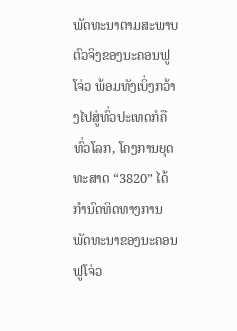ພັດທະນາຕາມສະພາບຕົວຈິງຂອງນະຄອນຟູໂຈ່ວ ພ້ອມທັງເບິ່ງກວ້າງໄປສູ່ທົ່ວປະເທດກໍຄືທົ່ວໂລກ, ໂຄງການຍຸດທະສາດ “3820” ໄດ້ກຳນົດທິດທາງການພັດທະນາຂອງນະຄອນຟູໂຈ່ວ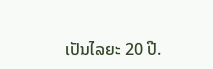ເປັນໄລຍະ 20 ປີ.